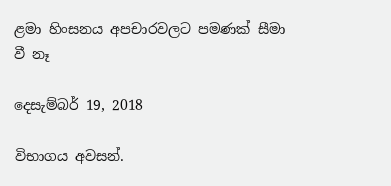ළමා හිංසනය අපචාරවලට පමණක් සීමා වී නෑ

දෙසැම්බර් 19, 2018

විභාගය අවසන්.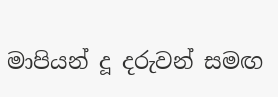මාපියන් දූ දරුවන් සමඟ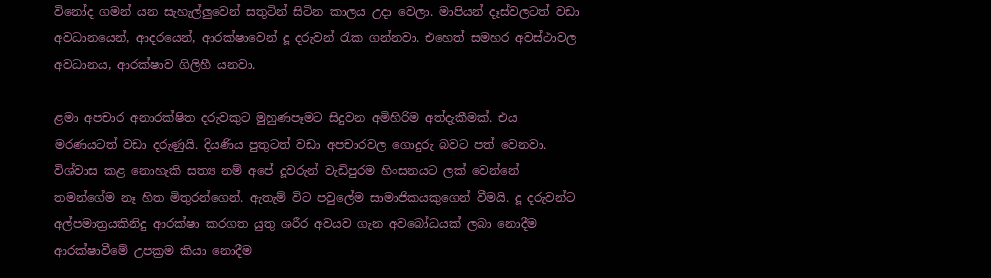විනෝද ගමන් යන සැහැල්ලුවෙන් සතුටින් සිටින කාලය උදා වෙලා. මාපියන් දෑස්වලටත් වඩා අවධානයෙන්, ආදරයෙන්, ආරක්ෂාවෙන් දූ දරුවන් රැක ගන්නවා. එහෙත් සමහර අවස්ථාවල අවධානය, ආරක්ෂාව ගිලිහී යනවා.

ළමා අපචාර අනාරක්ෂිත දරුවකුට මුහුණපෑමට සිදුවන අමිහිරිම අත්දැකීමක්. එය මරණයටත් වඩා දරුණුයි. දියණිය පුතුටත් වඩා අපචාරවල ගොදුරු බවට පත් වෙනවා. විශ්වාස කළ නොහැකි සත්‍ය නම් අපේ දූවරුන් වැඩිපුරම හිංසනයට ලක් වෙන්නේ තමන්ගේම නෑ හිත මිතුරන්ගෙන්. ඇතැම් විට පවුලේම සාමාජිකයකුගෙන් වීමයි. දූ දරුවන්ට අල්පමාත්‍රයකිනිදු ආරක්ෂා කරගත යුතු ශරීර අවයව ගැන අවබෝධයක් ලබා නොදීම ආරක්ෂාවීමේ උපක්‍රම කියා නොදීම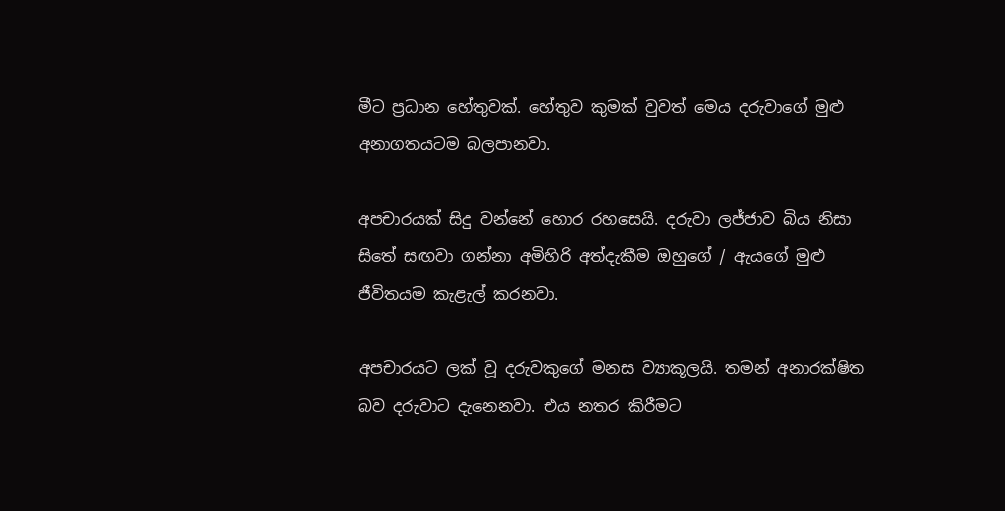මීට ප්‍රධාන හේතුවක්. හේතුව කුමක් වුවත් මෙය දරුවාගේ මුළු අනාගතයටම බලපානවා.

අපචාරයක් සිදු වන්නේ හොර රහසෙයි. දරුවා ලජ්ජාව බිය නිසා සිතේ සඟවා ගන්නා අමිහිරි අත්දැකීම ඔහුගේ / ඇයගේ මුළු ජීවිතයම කැළැල් කරනවා.

අපචාරයට ලක් වූ දරුවකුගේ මනස ව්‍යාකූලයි. තමන් අනාරක්ෂිත බව දරුවාට දැනෙනවා. එය නතර කිරීමට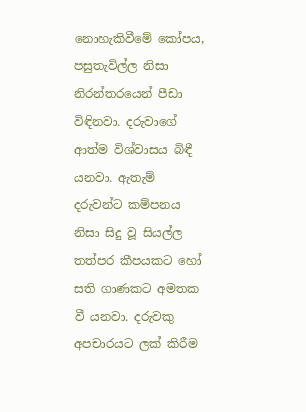නොහැකිවීමේ කෝපය, පසුතැවිල්ල නිසා නිරන්තරයෙන් පීඩා විඳිනවා. දරුවාගේ ආත්ම විශ්වාසය බිඳී යනවා. ඇතැම් දරුවන්ට කම්පනය නිසා සිදු වූ සියල්ල තත්පර කීපයකට හෝ සති ගාණකට අමතක වී යනවා. දරුවකු අපචාරයට ලක් කිරීම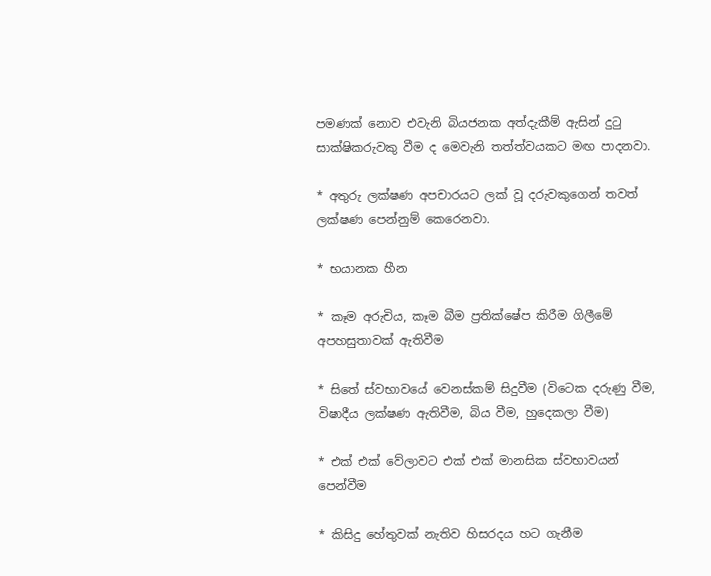පමණක් නොව එවැනි බියජනක අත්දැකීම් ඇසින් දුටු සාක්ෂිකරුවකු වීම ද මෙවැනි තත්ත්වයකට මඟ පාදනවා.

* අතුරු ලක්ෂණ අපචාරයට ලක් වූ දරුවකුගෙන් තවත් ලක්ෂණ පෙන්නුම් කෙරෙනවා.

* භයානක හීන

* කෑම අරුචිය, කෑම බීම ප්‍රතික්ෂේප කිරීම ගිලීමේ අපහසුතාවක් ඇතිවීම

* සිතේ ස්වභාවයේ වෙනස්කම් සිදුවීම (විටෙක දරුණු වීම, විෂාදීය ලක්ෂණ ඇතිවීම, බිය වීම, හුදෙකලා වීම)

* එක් එක් වේලාවට එක් එක් මානසික ස්වභාවයන් පෙන්වීම

* කිසිදු හේතුවක් නැතිව හිසරදය හට ගැනීම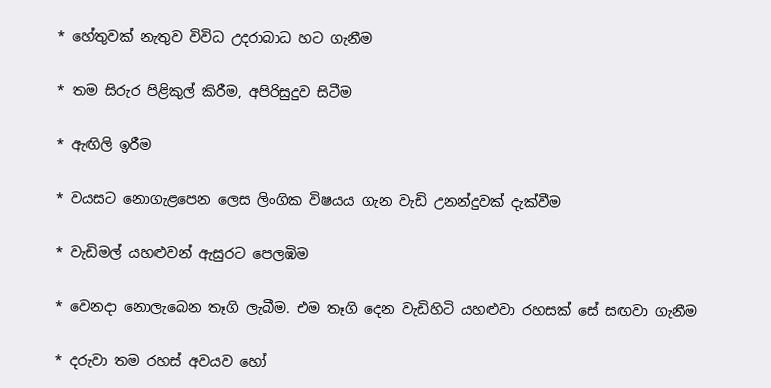* හේතුවක් නැතුව විවිධ උදරාබාධ හට ගැනීම

* තම සිරුර පිළිකුල් කිරීම, අපිරිසුදුව සිටීම

* ඇඟිලි ඉරීම

* වයසට නොගැළපෙන ලෙස ලිංගික විෂයය ගැන වැඩි උනන්දුවක් දැක්වීම

* වැඩිමල් යහළුවන් ඇසුරට පෙලඹිම

* වෙනදා නොලැබෙන තෑගි ලැබීම. එම තෑගි දෙන වැඩිහිටි යහළුවා රහසක් සේ සඟවා ගැනීම

* දරුවා තම රහස් අවයව හෝ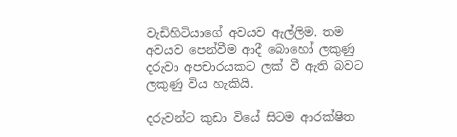වැඩිහිටියාගේ අවයව ඇල්ලිම. තම අවයව පෙන්වීම ආදී බොහෝ ලකුණු දරුවා අපචාරයකට ලක් වී ඇති බවට ලකුණු විය හැකියි.

දරුවන්ට කුඩා වියේ සිටම ආරක්ෂිත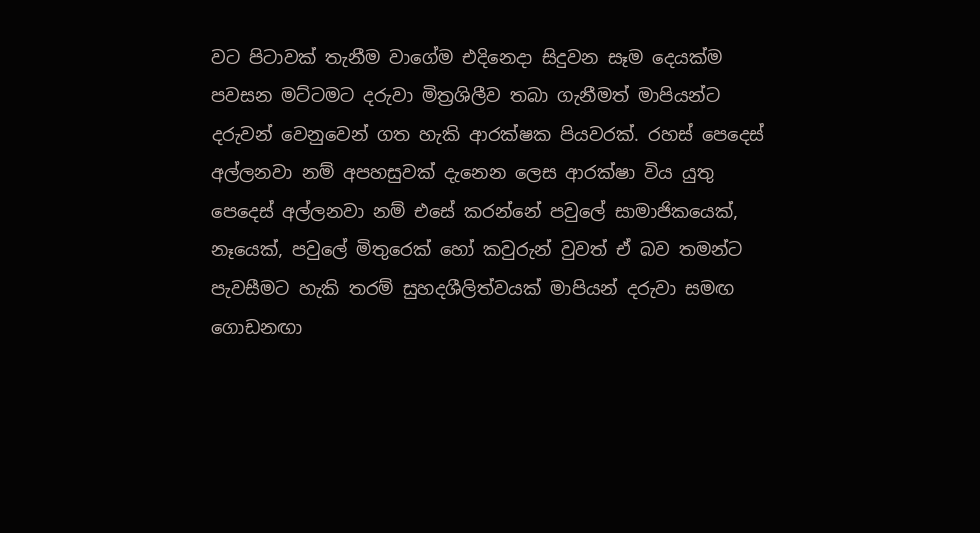වට පිටාවක් තැනීම වාගේම එදිනෙදා සිදුවන සෑම දෙයක්ම පවසන මට්ටමට දරුවා මිත්‍රශිලීව තබා ගැනීමත් මාපියන්ට දරුවන් වෙනුවෙන් ගත හැකි ආරක්ෂක පියවරක්. රහස් පෙදෙස් අල්ලනවා නම් අපහසුවක් දැනෙන ලෙස ආරක්ෂා විය යුතු පෙදෙස් අල්ලනවා නම් එසේ කරන්නේ පවුලේ සාමාජිකයෙක්, නෑයෙක්, පවුලේ මිතුරෙක් හෝ කවුරුන් වුවත් ඒ බව තමන්ට පැවසීමට හැකි තරම් සුහදශීලිත්වයක් මාපියන් දරුවා සමඟ ගොඩනඟා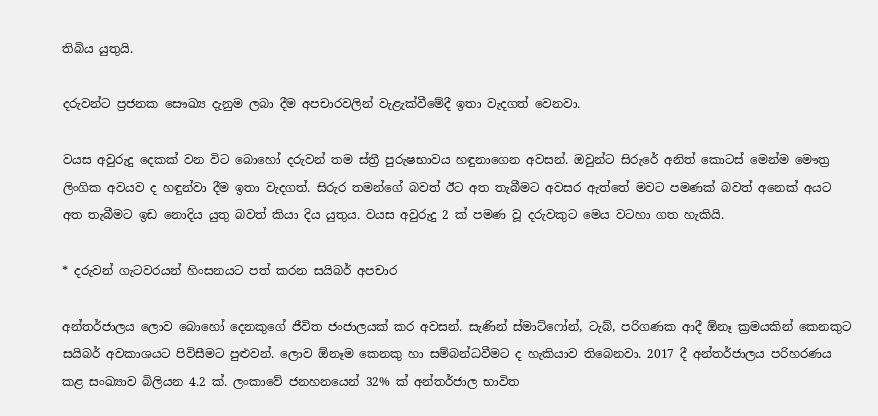තිබිය යුතුයි.

දරුවන්ට ප්‍රජනක සෞඛ්‍ය දැනුම ලබා දීම අපචාරවලින් වැළැක්වීමේදී ඉතා වැදගත් වෙනවා.

වයස අවුරුදු දෙකක් වන විට බොහෝ දරුවන් තම ස්ත්‍රී පුරුෂභාවය හඳුනාගෙන අවසන්. ඔවුන්ට සිරුරේ අනිත් කොටස් මෙන්ම මෞත්‍ර ලිංගික අවයව ද හඳුන්වා දීම ඉතා වැදගත්. සිරුර තමන්ගේ බවත් ඊට අත තැබීමට අවසර ඇත්තේ මවට පමණක් බවත් අනෙක් අයට අත තැබීමට ඉඩ නොදිය යුතු බවත් කියා දිය යුතුය. වයස අවුරුදු 2 ක් පමණ වූ දරුවකුට මෙය වටහා ගත හැකියි.

* දරුවන් ගැටවරයන් හිංසනයට පත් කරන සයිබර් අපචාර

අන්තර්ජාලය ලොව බොහෝ දෙනකුගේ ජීවිත ජංජාලයක් කර අවසන්. සැණින් ස්මාට්ෆෝන්, ටැබ්, පරිගණක ආදී ඕනෑ ක්‍රමයකින් කෙනකුට සයිබර් අවකාශයට පිවිසීමට පුළුවන්. ලොව ඕනෑම කෙනකු හා සම්බන්ධවීමට ද හැකියාව තිබෙනවා. 2017 දී අන්තර්ජාලය පරිහරණය කළ සංඛ්‍යාව බිලියන 4.2 ක්. ලංකාවේ ජනහනයෙන් 32% ක් අන්තර්ජාල භාවිත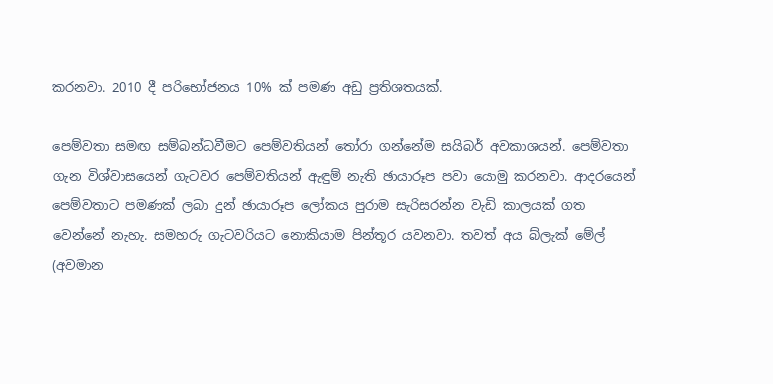කරනවා. 2010 දී පරිභෝජනය 10% ක් පමණ අඩු ප්‍රතිශතයක්.

පෙම්වතා සමඟ සම්බන්ධවීමට පෙම්වතියන් තෝරා ගන්නේම සයිබර් අවකාශයන්. පෙම්වතා ගැන විශ්වාසයෙන් ගැටවර පෙම්වතියන් ඇඳුම් නැති ඡායාරූප පවා යොමු කරනවා. ආදරයෙන් පෙම්වතාට පමණක් ලබා දුන් ඡායාරූප ලෝකය පුරාම සැරිසරන්න වැඩි කාලයක් ගත වෙන්නේ නැහැ. සමහරු ගැටවරියට නොකියාම පින්තූර යවනවා. තවත් අය බ්ලැක් මේල් (අවමාන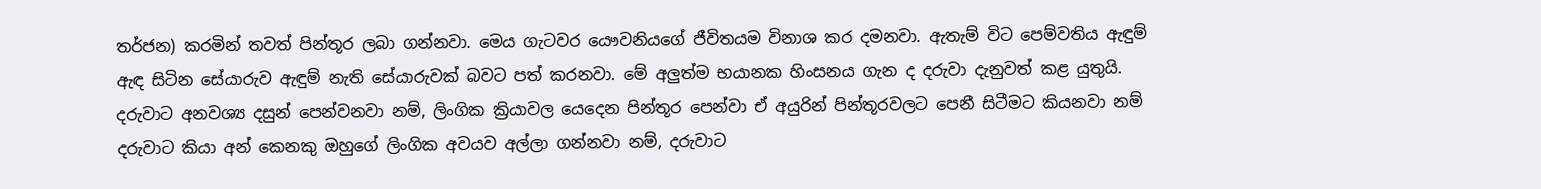තර්ජන) කරමින් තවත් පින්තූර ලබා ගන්නවා. මෙය ගැටවර යෞවනියගේ ජීවිතයම විනාශ කර දමනවා. ඇතැම් විට පෙම්වතිය ඇඳුම් ඇඳ සිටින සේයාරුව ඇඳුම් නැති සේයාරුවක් බවට පත් කරනවා. මේ අලුත්ම භයානක හිංසනය ගැන ද දරුවා දැනුවත් කළ යුතුයි. දරුවාට අනවශ්‍ය දසුන් පෙන්වනවා නම්, ලිංගික ක්‍රියාවල යෙදෙන පින්තූර පෙන්වා ඒ අයුරින් පින්තූරවලට පෙනී සිටීමට කියනවා නම් දරුවාට කියා අන් කෙනකු ඔහුගේ ලිංගික අවයව අල්ලා ගන්නවා නම්, දරුවාට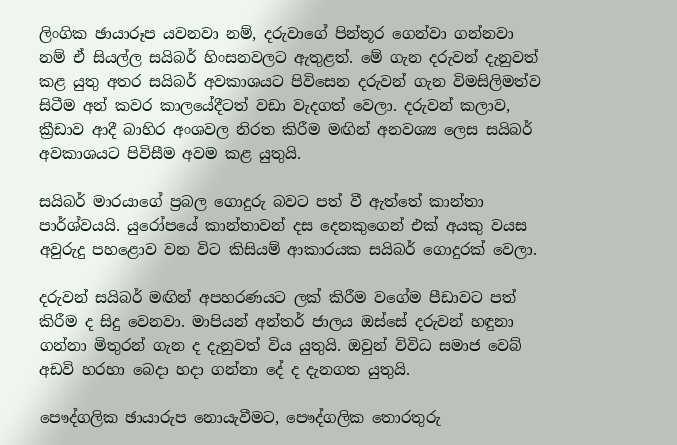ලිංගික ඡායාරූප යවනවා නම්, දරුවාගේ පින්තූර ගෙන්වා ගන්නවා නම් ඒ සියල්ල සයිබර් හිංසනවලට ඇතුළත්. මේ ගැන දරුවන් දැනුවත් කළ යුතු අතර සයිබර් අවකාශයට පිවිසෙන දරුවන් ගැන විමසිලිමත්ව සිටීම අන් කවර කාලයේදීටත් වඩා වැදගත් වෙලා. දරුවන් කලාව, ක්‍රීඩාව ආදී බාහිර අංශවල නිරත කිරීම මඟින් අනවශ්‍ය ලෙස සයිබර් අවකාශයට පිවිසීම අවම කළ යුතුයි.

සයිබර් මාරයාගේ ප්‍රබල ගොදුරු බවට පත් වී ඇත්තේ කාන්තා පාර්ශ්වයයි. යුරෝපයේ කාන්තාවන් දස දෙනකුගෙන් එක් අයකු වයස අවුරුදු පහළොව වන විට කිසියම් ආකාරයක සයිබර් ගොදුරක් වෙලා.

දරුවන් සයිබර් මඟින් අපහරණයට ලක් කිරීම වගේම පීඩාවට පත් කිරීම ද සිදු වෙනවා. මාපියන් අන්තර් ජාලය ඔස්සේ දරුවන් හඳුනා ගන්නා මිතුරන් ගැන ද දැනුවත් විය යුතුයි. ඔවුන් විවිධ සමාජ වෙබ් අඩවි හරහා බෙදා හදා ගන්නා දේ ද දැනගත යුතුයි.

පෞද්ගලික ඡායාරුප නොයැවීමට, පෞද්ගලික තොරතුරු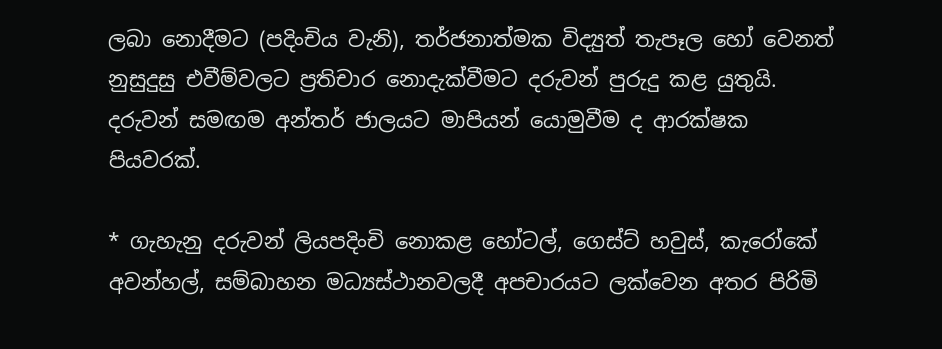ලබා නොදීමට (පදිංචිය වැනි), තර්ජනාත්මක විද්‍යුත් තැපෑල හෝ වෙනත් නුසුදුසු එවීම්වලට ප්‍රතිචාර නොදැක්වීමට දරුවන් පුරුදු කළ යුතුයි. දරුවන් සමඟම අන්තර් ජාලයට මාපියන් යොමුවීම ද ආරක්ෂක පියවරක්.

* ගැහැනු දරුවන් ලියපදිංචි නොකළ හෝටල්, ගෙස්ට් හවුස්, කැරෝකේ අවන්හල්, සම්බාහන මධ්‍යස්ථානවලදී අපචාරයට ලක්වෙන අතර පිරිමි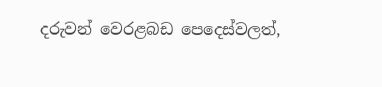දරුවන් වෙරළබඩ පෙදෙස්වලත්,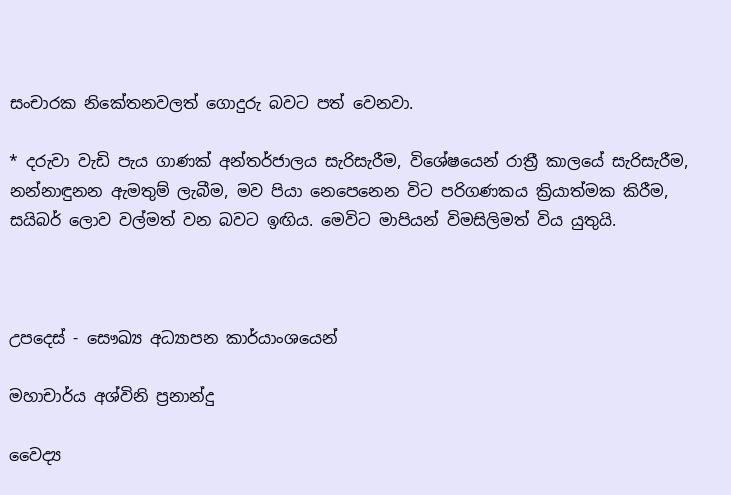සංචාරක නිකේතනවලත් ගොදුරු බවට පත් වෙනවා.

* දරුවා වැඩි පැය ගාණක් අන්තර්ජාලය සැරිසැරීම, විශේෂයෙන් රාත්‍රී කාලයේ සැරිසැරීම, නන්නාඳුනන ඇමතුම් ලැබීම, මව පියා නෙපෙනෙන විට පරිගණකය ක්‍රියාත්මක කිරීම, සයිබර් ලොව වල්මත් වන බවට ඉඟිය. මෙවිට මාපියන් විමසිලිමත් විය යුතුයි.



උපදෙස් - සෞඛ්‍ය අධ්‍යාපන කාර්යාංශයෙන්

මහාචාර්ය අශ්විනි ප්‍රනාන්දු

වෛද්‍ය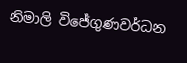නිමාලි විජේගුණවර්ධන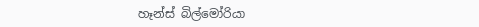හෑන්ස් බිල්මෝරියා